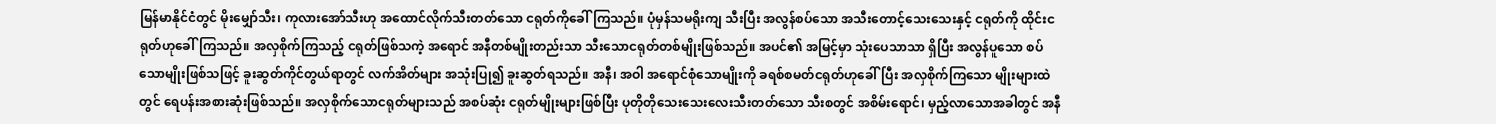မြန်မာနိုင်ငံတွင် မိုးမျှော်သီး၊ ကုလားအော်သီးဟု အထောင်လိုက်သီးတတ်သော ငရုတ်ကိုခေါ်ကြသည်။ ပုံမှန်သမရိုးကျ သီးပြီး အလွန်စပ်သော အသီးတောင့်သေးသေးနှင့် ငရုတ်ကို ထိုင်းငရုတ်ဟုခေါ်ကြသည်။ အလှစိုက်ကြသည့် ငရုတ်ဖြစ်သကဲ့ အရောင် အနီတစ်မျိုးတည်းသာ သီးသောငရုတ်တစ်မျိုးဖြစ်သည်။ အပင်၏ အမြင့်မှာ သုံးပေသာသာ ရှိပြီး အလွန်ပူသော စပ်သောမျိုးဖြစ်သဖြင့် ခူးဆွတ်ကိုင်တွယ်ရာတွင် လက်အိတ်များ အသုံးပြု၍ ခူးဆွတ်ရသည်။ အနီ၊ အဝါ အရောင်စုံသောမျိုးကို ခရစ်စမတ်ငရုတ်ဟုခေါ်ပြီး အလှစိုက်ကြသော မျိုးများထဲတွင် ရေပန်းအစားဆုံးဖြစ်သည်။ အလှစိုက်သောငရုတ်များသည် အစပ်ဆုံး ငရုတ်မျိုးများဖြစ်ပြီး ပုတိုတိုသေးသေးလေးသီးတတ်သော သီးစတွင် အစိမ်းရောင်၊ မှည့်လာသောအခါတွင် အနီ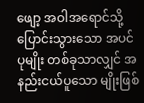ဖျော့ အဝါအရောင်သို့ ပြောင်းသွားသော အပင်ပုမျိုး တစ်ခုသာလျှင် အနည်းငယ်ပူသော မျိုးဖြစ်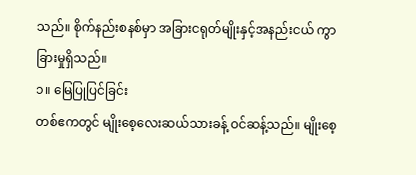သည်။ စိုက်နည်းစနစ်မှာ အခြားငရုတ်မျိုးနှင့်အနည်းငယ် ကွာခြားမှုရှိသည်။
၁။ မြေပြုပြင်ခြင်း
တစ်ဧကတွင် မျိုးစေ့လေးဆယ်သားခန့် ဝင်ဆန့်သည်။ မျိုးစေ့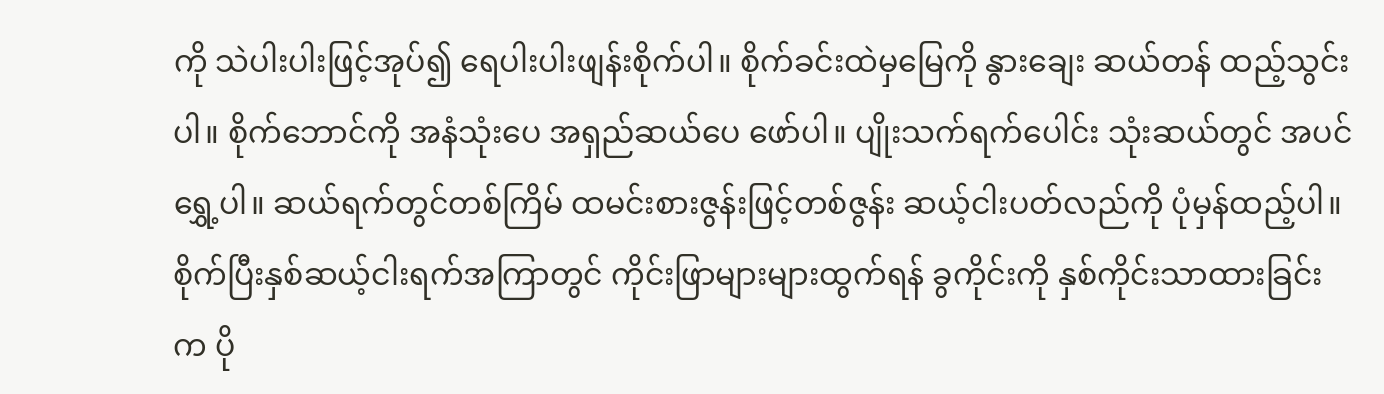ကို သဲပါးပါးဖြင့်အုပ်၍ ရေပါးပါးဖျန်းစိုက်ပါ။ စိုက်ခင်းထဲမှမြေကို နွားချေး ဆယ်တန် ထည့်သွင်းပါ။ စိုက်ဘောင်ကို အနံသုံးပေ အရှည်ဆယ်ပေ ဖော်ပါ။ ပျိုးသက်ရက်ပေါင်း သုံးဆယ်တွင် အပင်ရွှေ့ပါ။ ဆယ်ရက်တွင်တစ်ကြိမ် ထမင်းစားဇွန်းဖြင့်တစ်ဇွန်း ဆယ့်ငါးပတ်လည်ကို ပုံမှန်ထည့်ပါ။ စိုက်ပြီးနှစ်ဆယ့်ငါးရက်အကြာတွင် ကိုင်းဖြာများများထွက်ရန် ခွကိုင်းကို နှစ်ကိုင်းသာထားခြင်းက ပို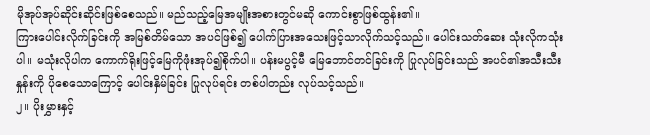မိုအုပ်အုပ်ဆိုင်းဆိုင်းဖြစ်စေသည်။ မည်သည့်မြေအမျိုးအစားတွင်မဆို ကောင်းစွာဖြစ်ထွန်း၏။
ကြားပေါင်းလိုက်ခြင်းကို အမြစ်တိမ်သော အပင်ဖြစ်၍ ပေါက်ပြားအသေးဖြင့်သာလိုက်သင့်သည်။ ပေါင်းသတ်ဆေး သုံးလိုကသုံးပါ။ မသုံးလိုပါက ကောက်ရိုးဖြင့်မြေကိုဖုံးအုပ်၍စိုက်ပါ။ ပန်းမပွင့်မီ မြေဘောင်တင်ခြင်းကို ပြုလုပ်ခြင်းသည် အပင်၏အသီးသီးနှုန်းကို ပိုစေသောကြောင့် ပေါင်းနှိမ်ခြင်း ပြုလုပ်ရင်း တစ်ပါတည်း လုပ်သင့်သည်။
၂။ ပိုးမွှားနှင့်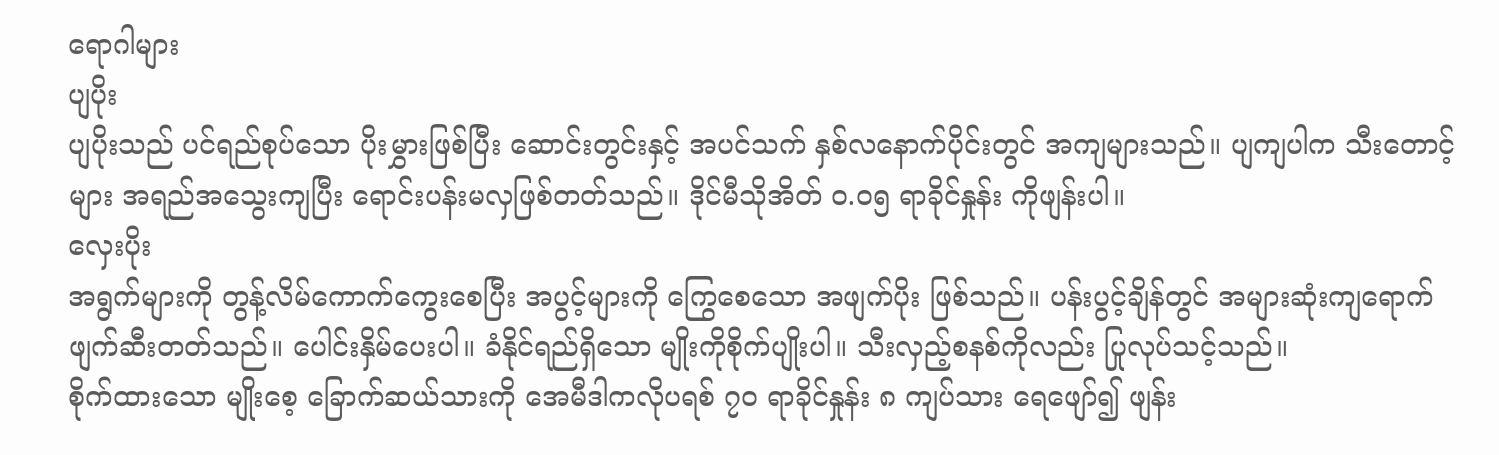ရောဂါများ
ပျပိုး
ပျပိုးသည် ပင်ရည်စုပ်သော ပိုးမွှားဖြစ်ပြီး ဆောင်းတွင်းနှင့် အပင်သက် နှစ်လနောက်ပိုင်းတွင် အကျများသည်။ ပျကျပါက သီးတောင့်များ အရည်အသွေးကျပြီး ရောင်းပန်းမလှဖြစ်တတ်သည်။ ဒိုင်မီသိုအိတ် ၀.၀၅ ရာခိုင်နှုန်း ကိုဖျန်းပါ။
လှေးပိုး
အရွက်များကို တွန့်လိမ်ကောက်ကွေးစေပြီး အပွင့်များကို ကြွေစေသော အဖျက်ပိုး ဖြစ်သည်။ ပန်းပွင့်ချိန်တွင် အများဆုံးကျရောက် ဖျက်ဆီးတတ်သည်။ ပေါင်းနှိမ်ပေးပါ။ ခံနိုင်ရည်ရှိသော မျိုးကိုစိုက်ပျိုးပါ။ သီးလှည့်စနစ်ကိုလည်း ပြုလုပ်သင့်သည်။
စိုက်ထားသော မျိုးစေ့ ခြောက်ဆယ်သားကို အေမီဒါကလိုပရစ် ၇၀ ရာခိုင်နှုန်း ၈ ကျပ်သား ရေဖျော်၍ ဖျန်း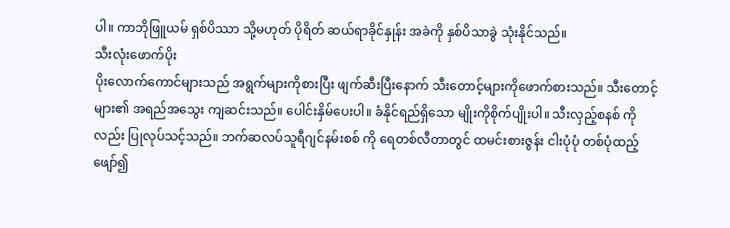ပါ။ ကာဘိုဖြူယမ် ရှစ်ပိဿာ သို့မဟုတ် ပိုရိတ် ဆယ်ရာခိုင်နှုန်း အခဲကို နှစ်ပိသာခွဲ သုံးနိုင်သည်။
သီးလုံးဖောက်ပိုး
ပိုးလောက်ကောင်များသည် အရွက်များကိုစားပြီး ဖျက်ဆီးပြီးနောက် သီးတောင့်များကိုဖောက်စားသည်။ သီးတောင့်များ၏ အရည်အသွေး ကျဆင်းသည်။ ပေါင်းနှိမ်ပေးပါ။ ခံနိုင်ရည်ရှိသော မျိုးကိုစိုက်ပျိုးပါ။ သီးလှည့်စနစ် ကိုလည်း ပြုလုပ်သင့်သည်။ ဘက်ဆလပ်သူရီဂျင်နမ်းစစ် ကို ရေတစ်လီတာတွင် ထမင်းစားဇွန်း ငါးပုံပုံ တစ်ပုံထည့်ဖျော်၍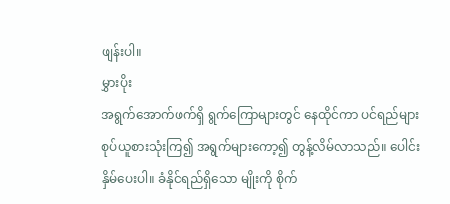ဖျန်းပါ။
မွှားပိုး
အရွက်အောက်ဖက်ရှိ ရွက်ကြောများတွင် နေထိုင်ကာ ပင်ရည်များ စုပ်ယူစားသုံးကြ၍ အရွက်များကော့၍ တွန့်လိမ်လာသည်။ ပေါင်းနှိမ်ပေးပါ။ ခံနိုင်ရည်ရှိသော မျိုးကို စိုက်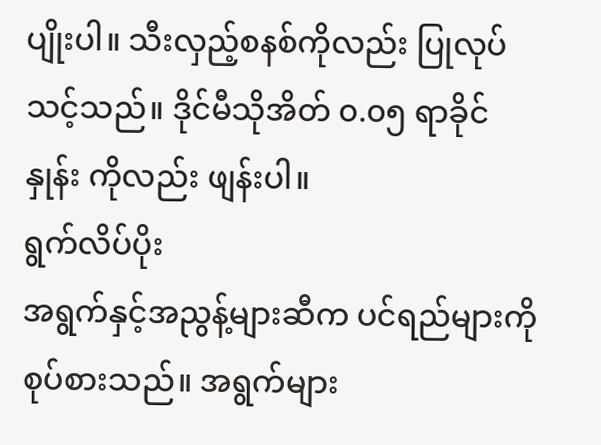ပျိုးပါ။ သီးလှည့်စနစ်ကိုလည်း ပြုလုပ်သင့်သည်။ ဒိုင်မီသိုအိတ် ၀.၀၅ ရာခိုင်နှုန်း ကိုလည်း ဖျန်းပါ။
ရွက်လိပ်ပိုး
အရွက်နှင့်အညွန့်များဆီက ပင်ရည်များကို စုပ်စားသည်။ အရွက်များ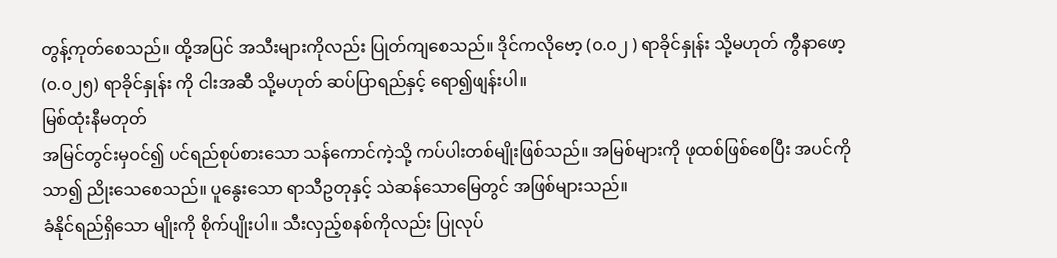တွန့်ကုတ်စေသည်။ ထို့အပြင် အသီးများကိုလည်း ပြုတ်ကျစေသည်။ ဒိုင်ကလိုဗော့ (၀.၀၂ ) ရာခိုင်နှုန်း သို့မဟုတ် ကွီနာဖော့(၀.၀၂၅) ရာခိုင်နှုန်း ကို ငါးအဆီ သို့မဟုတ် ဆပ်ပြာရည်နှင့် ရော၍ဖျန်းပါ။
မြစ်ထုံးနီမတုတ်
အမြင်တွင်းမှဝင်၍ ပင်ရည်စုပ်စားသော သန်ကောင်ကဲ့သို့ ကပ်ပါးတစ်မျိုးဖြစ်သည်။ အမြစ်များကို ဖုထစ်ဖြစ်စေပြီး အပင်ကိုသာ၍ ညိုးသေစေသည်။ ပူနွေးသော ရာသီဥတုနှင့် သဲဆန်သောမြေတွင် အဖြစ်များသည်။
ခံနိုင်ရည်ရှိသော မျိုးကို စိုက်ပျိုးပါ။ သီးလှည့်စနစ်ကိုလည်း ပြုလုပ်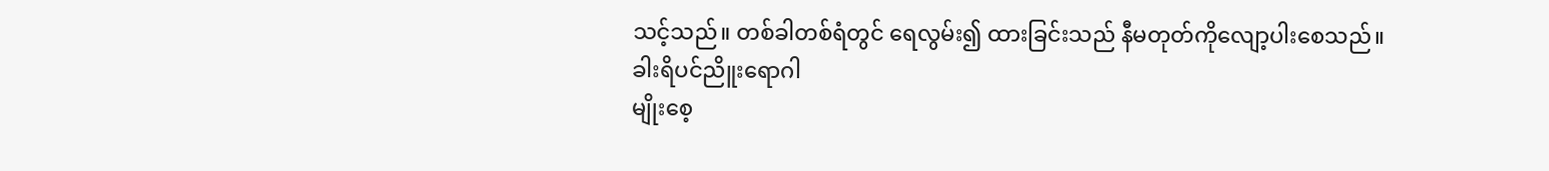သင့်သည်။ တစ်ခါတစ်ရံတွင် ရေလွမ်း၍ ထားခြင်းသည် နီမတုတ်ကိုလျော့ပါးစေသည်။
ခါးရိပင်ညိူးရောဂါ
မျိုးစေ့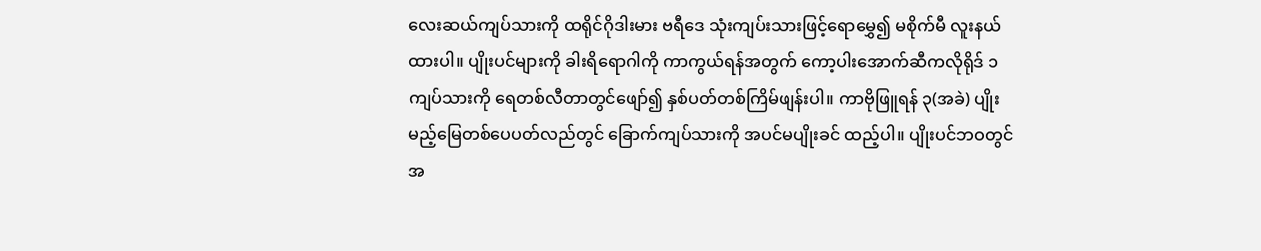လေးဆယ်ကျပ်သားကို ထရိုင်ဂိုဒါးမား ဗရီဒေ သုံးကျပ်းသားဖြင့်ရောမွှေ၍ မစိုက်မီ လူးနယ်ထားပါ။ ပျိုးပင်များကို ခါးရိရောဂါကို ကာကွယ်ရန်အတွက် ကော့ပါးအောက်ဆီကလိုရိုဒ် ၁ကျပ်သားကို ရေတစ်လီတာတွင်ဖျော်၍ နှစ်ပတ်တစ်ကြိမ်ဖျန်းပါ။ ကာဗိုဖြူရန် ၃(အခဲ) ပျိုးမည့်မြေတစ်ပေပတ်လည်တွင် ခြောက်ကျပ်သားကို အပင်မပျိုးခင် ထည့်ပါ။ ပျိုးပင်ဘဝတွင် အ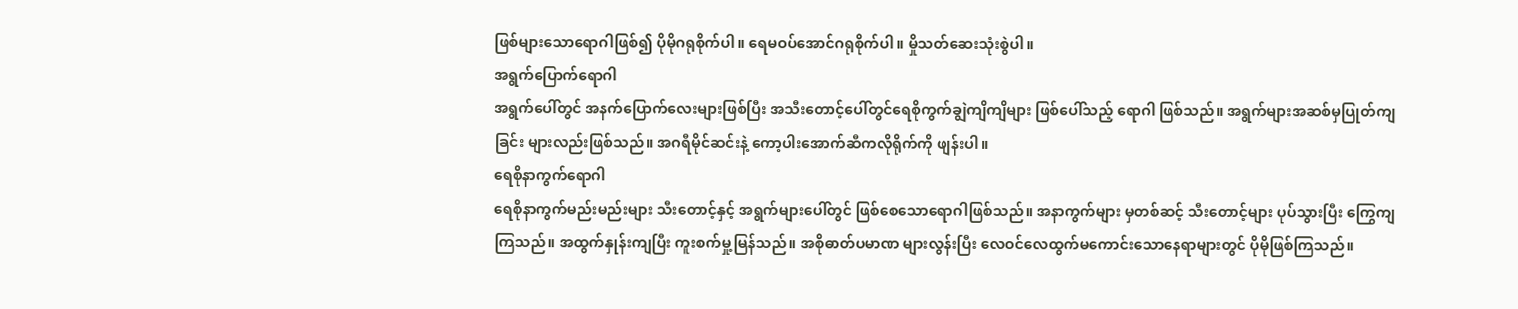ဖြစ်များသောရောဂါဖြစ်၍ ပိုမိုဂရုစိုက်ပါ။ ရေမဝပ်အောင်ဂရုစိုက်ပါ။ မှိုသတ်ဆေးသုံးစွဲပါ။
အရွက်ပြောက်ရောဂါ
အရွက်ပေါ်တွင် အနက်ပြောက်လေးများဖြစ်ပြီး အသီးတောင့်ပေါ်တွင်ရေစိုကွက်ချွဲကျိကျိများ ဖြစ်ပေါ်သည့် ရောဂါ ဖြစ်သည်။ အရွက်များအဆစ်မှပြုတ်ကျခြင်း များလည်းဖြစ်သည်။ အဂရီမိုင်ဆင်းနဲ့ ကော့ပါးအောက်ဆီကလိုရိုက်ကို ဖျန်းပါ။
ရေစိုနာကွက်ရောဂါ
ရေစိုနာကွက်မည်းမည်းများ သီးတောင့်နှင့် အရွက်များပေါ်တွင် ဖြစ်စေသောရောဂါဖြစ်သည်။ အနာကွက်များ မှတစ်ဆင့် သီးတောင့်များ ပုပ်သွားပြီး ကြွေကျကြသည်။ အထွက်နှုန်းကျပြီး ကူးစက်မှု့မြန်သည်။ အစိုဓာတ်ပမာဏ များလွန်းပြီး လေဝင်လေထွက်မကောင်းသောနေရာများတွင် ပိုမိုဖြစ်ကြသည်။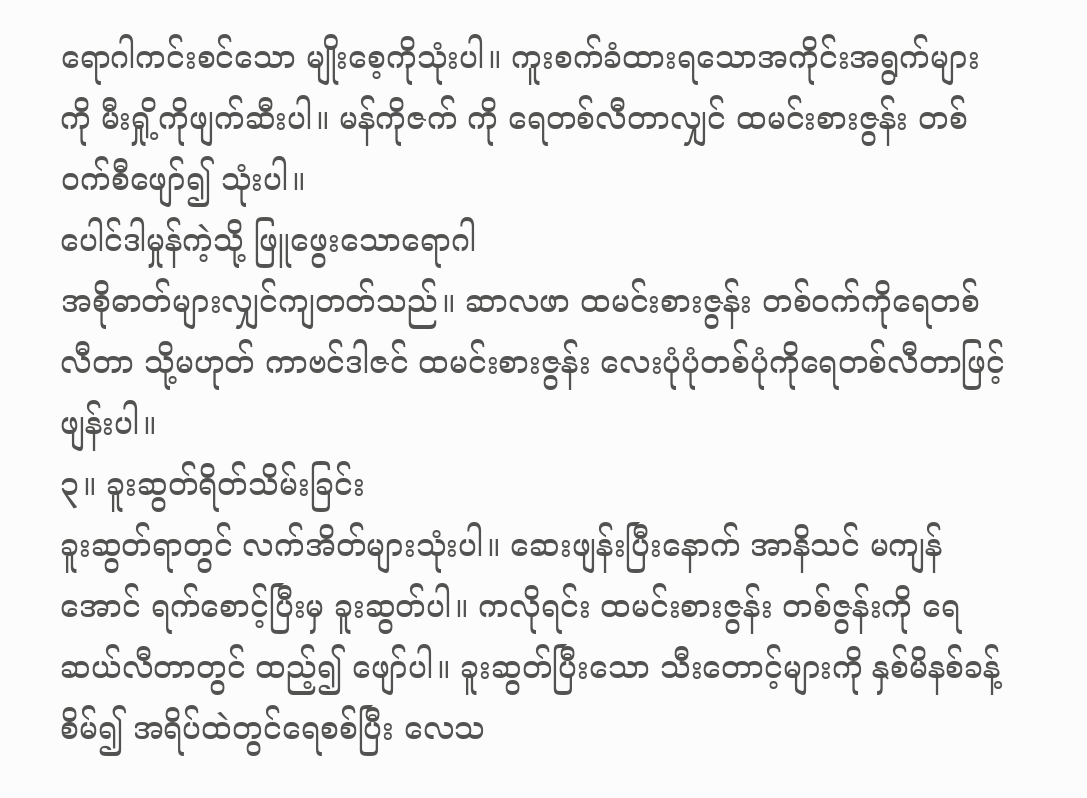ရောဂါကင်းစင်သော မျိုးစေ့ကိုသုံးပါ။ ကူးစက်ခံထားရသောအကိုင်းအရွက်များကို မီးရှို့ကိုဖျက်ဆီးပါ။ မန်ကိုဇက် ကို ရေတစ်လီတာလျှင် ထမင်းစားဇွန်း တစ်ဝက်စီဖျော်၍ သုံးပါ။
ပေါင်ဒါမှုန်ကဲ့သို့ ဖြူဖွေးသောရောဂါ
အစိုဓာတ်များလျှင်ကျတတ်သည်။ ဆာလဖာ ထမင်းစားဇွန်း တစ်ဝက်ကိုရေတစ်လီတာ သို့မဟုတ် ကာဗင်ဒါဇင် ထမင်းစားဇွန်း လေးပုံပုံတစ်ပုံကိုရေတစ်လီတာဖြင့် ဖျန်းပါ။
၃။ ခူးဆွတ်ရိတ်သိမ်းခြင်း
ခူးဆွတ်ရာတွင် လက်အိတ်များသုံးပါ။ ဆေးဖျန်းပြီးနောက် အာနိသင် မကျန်အောင် ရက်စောင့်ပြီးမှ ခူးဆွတ်ပါ။ ကလိုရင်း ထမင်းစားဇွန်း တစ်ဇွန်းကို ရေဆယ်လီတာတွင် ထည့်၍ ဖျော်ပါ။ ခူးဆွတ်ပြီးသော သီးတောင့်များကို နှစ်မိနစ်ခန့်စိမ်၍ အရိပ်ထဲတွင်ရေစစ်ပြီး လေသ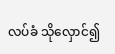လပ်ခံ သိုလှောင်၍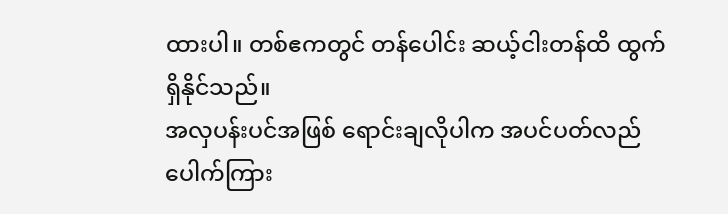ထားပါ။ တစ်ဧကတွင် တန်ပေါင်း ဆယ့်ငါးတန်ထိ ထွက်ရှိနိုင်သည်။
အလှပန်းပင်အဖြစ် ရောင်းချလိုပါက အပင်ပတ်လည်ပေါက်ကြား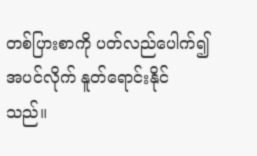တစ်ပြားစာကို ပတ်လည်ပေါက်၍ အပင်လိုက် နူတ်ရောင်းနိုင်သည်။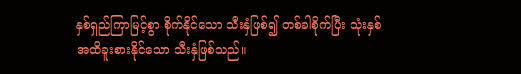နှစ်ရှည်ကြာမြင့်စွာ စိုက်နိုင်သော သီးနှံဖြစ်၍ တစ်ခါစိုက်ပြီး သုံးနှစ်အထိခူးစားနိုင်သော သီးနှံဖြစ်သည်။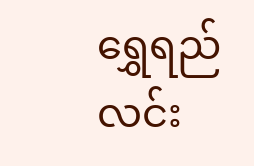ရွှေရည်လင်း